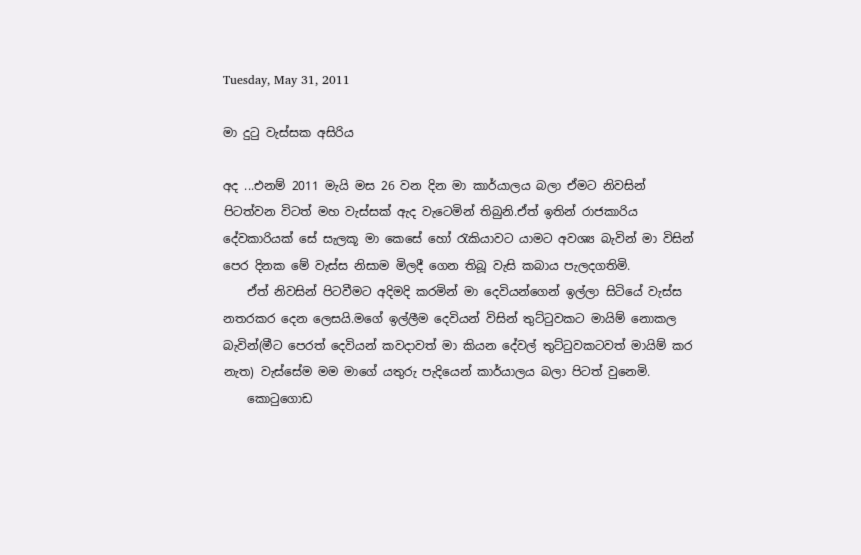Tuesday, May 31, 2011

මා දුටු වැස්සක අසිරිය

අද ...එනම් 2011 මැයි මස 26 වන දින මා කාර්යාල‍ය බලා ඒමට නිවසින් පිටත්වන විටත් මහ වැස්සක් ඇද වැටෙමින් තිබුනි.ඒත් ඉතින් රාජකාරිය දේවකාරියක් සේ සැලකූ මා කෙසේ හෝ රැකියාවට යාමට අවශ්‍ය බැවින් මා විසින් පෙර දිනක මේ වැස්ස නිසාම මිලදී ගෙන තිබූ වැසි කබාය පැලදගතිමි.
    ඒත් නිවසින් පිටවීමට අදිමදි කරමින් මා දෙවියන්ගෙන් ඉල්ලා සිටියේ වැස්ස නතරකර දෙන ලෙසයි.මගේ ඉල්ලීම දෙවියන් විසින් තුට්ටුවකට මායිම් නොකල බැවින්(මීට පෙරත් දෙවියන් කවදාවත් මා කියන දේවල් තුට්ටුවකටවත් මායිම් කර නැත) වැස්සේම මම මාගේ යතුරු පැදියෙන් කාර්යාලය බලා පිටත් වුනෙමි.
    කොටුගොඩ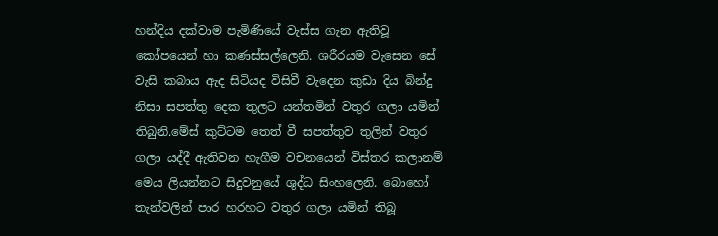හන්දිය දක්වාම පැමිණියේ වැස්ස ගැන ඇතිවූ කෝපයෙන් හා කණස්සල්ලෙනි. ශරීරයම වැසෙන සේ වැසි කබාය ඇද සිටියද විසිවී වැදෙන කුඩා දිය බින්දු නිසා සපත්තු දෙක තුලට යන්තමින් වතුර ගලා යමින් තිබුනි.මේස් කුට්ටම තෙත් වී සපත්තුව තුලින් වතුර ගලා යද්දී ඇතිවන හැගීම වචනයෙන් විස්තර කලානම් මෙය ලියන්නට සිදුවනුයේ ශුද්ධ සිංහලෙනි. බොහෝ තැන්වලින් පාර හරහට වතුර ගලා යමින් තිබූ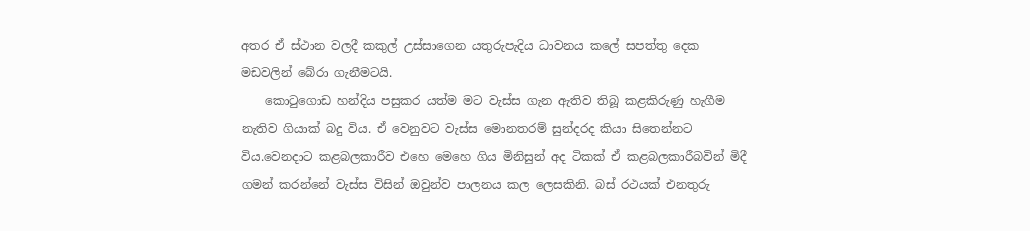අතර ඒ ස්ථාන වලදී කකුල් උස්සාගෙන යතුරුපැදිය ධාවනය කලේ සපත්තු දෙක මඩවලින් බේරා ගැනීමටයි.
    කොටුගොඩ හන්දිය පසුකර යත්ම මට වැස්ස ගැන ඇතිව තිබූ කළකිරුණු හැගීම නැතිව ගියාක් බදු විය. ඒ වෙනුවට වැස්ස මොනතරම් සුන්දරද කියා සිතෙන්නට විය.වෙනදාට කළබලකාරීව එහෙ මෙහෙ ගිය මිනිසුන් අද ටිකක් ඒ කළබලකාරීබවින් මිදී ගමන් කරන්නේ වැස්ස විසින් ඔවුන්ව පාලනය කල ලෙසකිනි. බස් රථයක් එනතුරු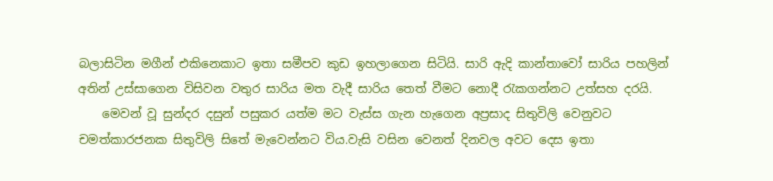බලාසිටින මගීන් එකිනෙකාට ඉතා සමීපව කුඩ ඉහලාගෙන සිටියි. සාරි ඇදි කාන්තාවෝ සාරිය පහලින් අතින් උස්සාගෙන විසිවන වතුර සාරිය මත වැදී සාරිය තෙත් වීමට නොදී රැකගන්නට උත්සහ දරයි.
    මෙවන් වූ සුන්දර දසුන් පසුකර යත්ම මට වැස්ස ගැන හැගෙන අප්‍රසාද සිතුවිලි වෙනුවට චමත්කාරජනක සිතුවිලි සිතේ මැවෙන්නට විය.වැසි වසින වෙනත් දිනවල අවට දෙස ඉතා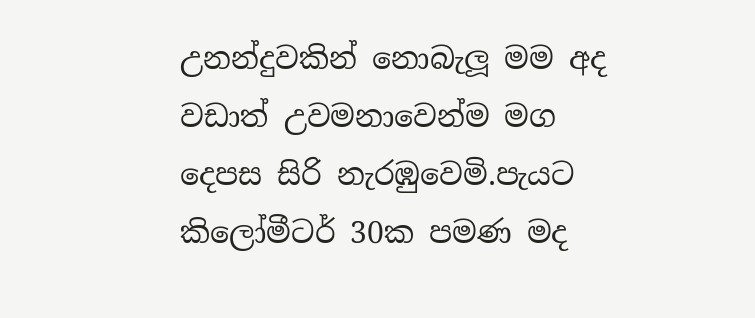උනන්දුවකින් නොබැලූ මම අද වඩාත් උවමනාවෙන්ම මග දෙපස සිරි නැරඹුවෙමි.පැයට කිලෝමීටර් 30ක පමණ මද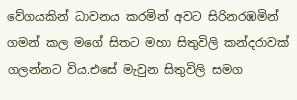වේගයකින් ධාවනය කරමින් අවට සිරිනරඹමින් ගමන් කල මගේ සිතට මහා සිතුවිලි කන්දරාවක් ගලන්නට විය.එසේ මැවුන සිතුවිලි සමග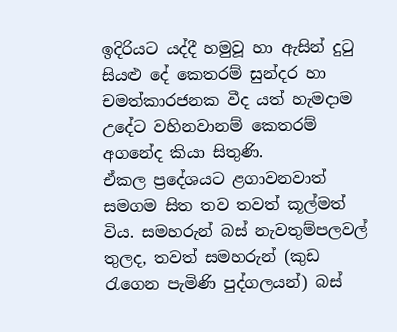ඉදිරියට යද්දී හමුවූ හා ඇසින් දුටු සියළු දේ කෙතරම් සුන්දර හා චමත්කාරජනක වීද යත් හැමදාම උදේට වහිනවානම් කෙතරම් අගනේද කියා සිතුණි.
ඒකල ප්‍රදේශයට ළගාවනවාත් සමගම සිත තව තවත් කූල්මත් විය. සමහරුන් බස් නැවතුම්පලවල් තුලද, තවත් සමහරුන් (කුඩ රැගෙන පැමිණි පුද්ගලයන්) බස්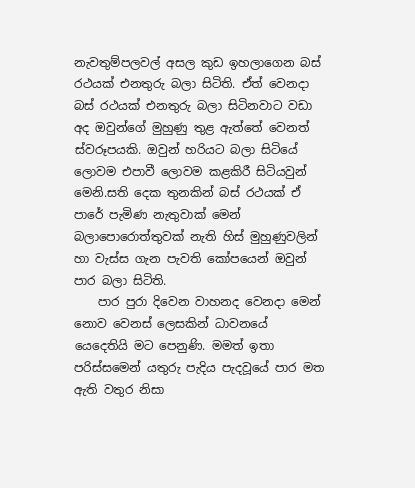නැවතුම්පලවල් අසල කුඩ ඉහලාගෙන බස් රථයක් එනතුරු බලා සිටිති. ඒත් වෙනදා බස් රථයක් එනතුරු බලා සිටිනවාට වඩා අද ඔවුන්ගේ මුහුණු තුළ ඇත්තේ වෙනත් ස්වරූපයකි. ඔවුන් හරියට බලා සිටියේ ලොවම එපාවී ලොවම කළකිරී සිටියවුන් මෙනි.සති දෙක තුනකින් බස් රථයක් ඒ පාරේ පැමිණ නැතුවාක් මෙන් බලාපොරොත්තුවක් නැති හිස් මුහුණුවලින් හා වැස්ස ගැන පැවති කෝපයෙන් ඔවුන් පාර බලා සිටිති.
    පාර පුරා දිවෙන වාහනද වෙනදා මෙන් නොව වෙනස් ලෙසකින් ධාවනයේ යෙදෙතියි මට පෙනුණි. මමත් ඉතා පරිස්සමෙන් යතුරු පැදිය පැදවූයේ පාර මත ඇති වතුර නිසා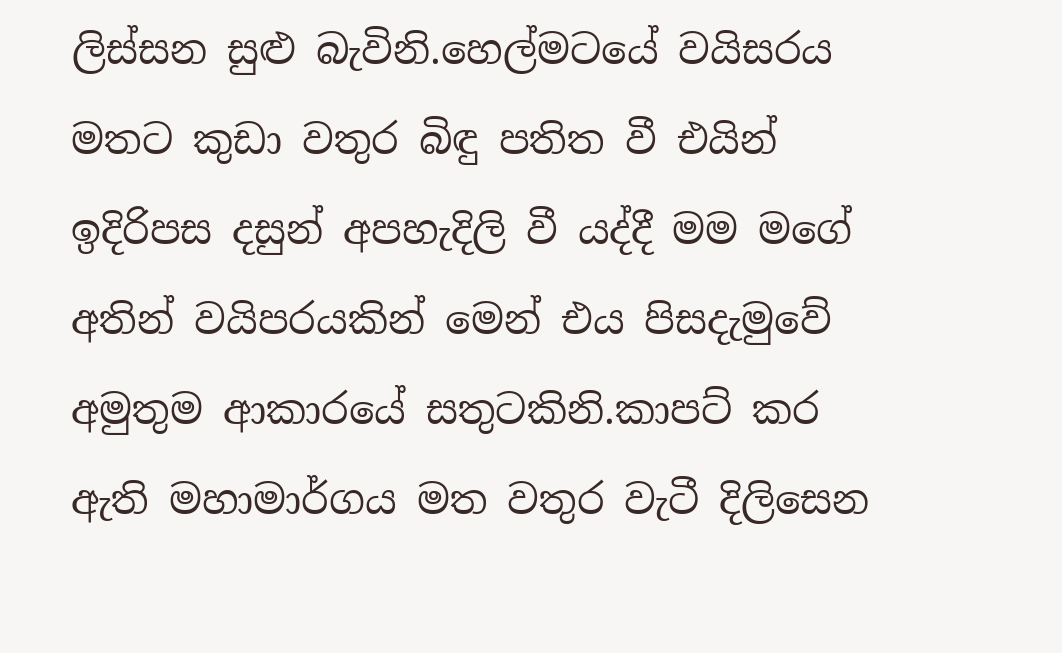ලිස්සන සුළු බැවිනි.හෙල්මටයේ වයිසරය මතට කුඩා වතුර බිඳු පතිත වී එයින් ඉදිරිපස දසුන් අපහැදිලි වී යද්දී මම මගේ අතින් වයිපරයකින් මෙන් එය පිසදැමුවේ අමුතුම ආකාරයේ සතුටකිනි.කාපට් කර ඇති මහාමාර්ගය මත වතුර වැටී දිලිසෙන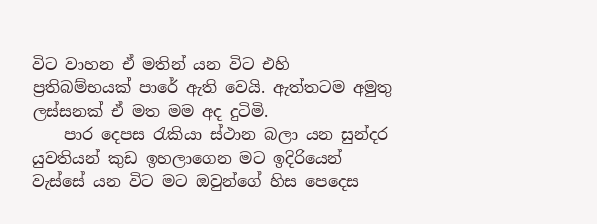විට වාහන ඒ මතින් යන විට එහි ප්‍රතිබම්භයක් පාරේ ඇති වෙයි. ඇත්තටම අමුතු ලස්සනක් ඒ මත මම අද දුටිමි.
    පාර දෙපස රැකියා ස්ථාන බලා යන සුන්දර යුවතියන් කුඩ ඉහලාගෙන මට ඉදිරියෙන් වැස්සේ යන විට මට ඔවුන්ගේ හිස පෙදෙස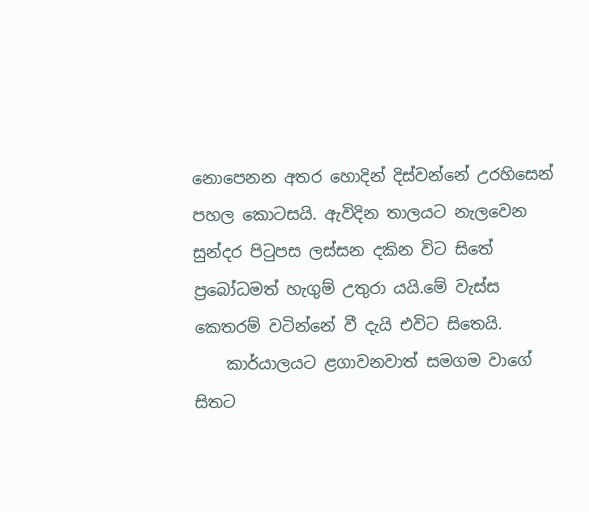නොපෙනන අතර හොදින් දිස්වන්නේ උරහිසෙන් පහල කොටසයි. ඇවිදින තාලයට නැලවෙන සුන්දර පිටුපස ලස්සන දකින විට සිතේ ප්‍රබෝධමත් හැගුම් උතුරා යයි.මේ වැස්ස කෙතරම් වටින්නේ වී දැයි එවිට සිතෙයි.
    කාර්යාලයට ළගාවනවාත් සමගම වාගේ සිතට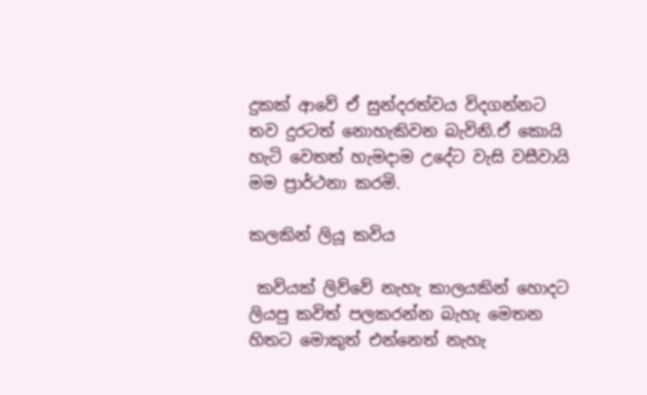දුකක් ආවේ ඒ සුන්දරත්වය විදගන්නට තව දුරටත් නොහැකිවන බැවිනි.ඒ කොයි හැටි වෙතත් හැමදාම උදේට වැසි වසීවායි මම ප්‍රාර්ථනා කරමි.

කලකින් ලියූ කවිය

 කවියක් ලිව්වේ නැහැ කාලයකින් හොදට ලියපු කවිත් පලකරන්න බැහැ මෙතන හිතට මොකුත් එන්නෙත් නැහැ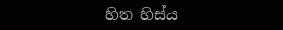හිත හිස්ය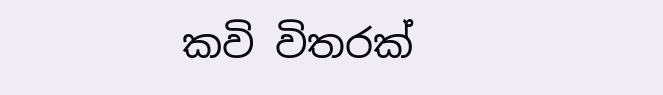කවි විතරක්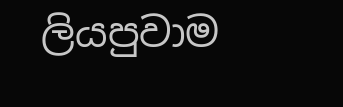ලියපුවාම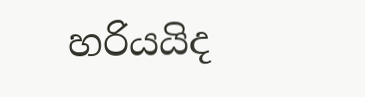හරියයිද